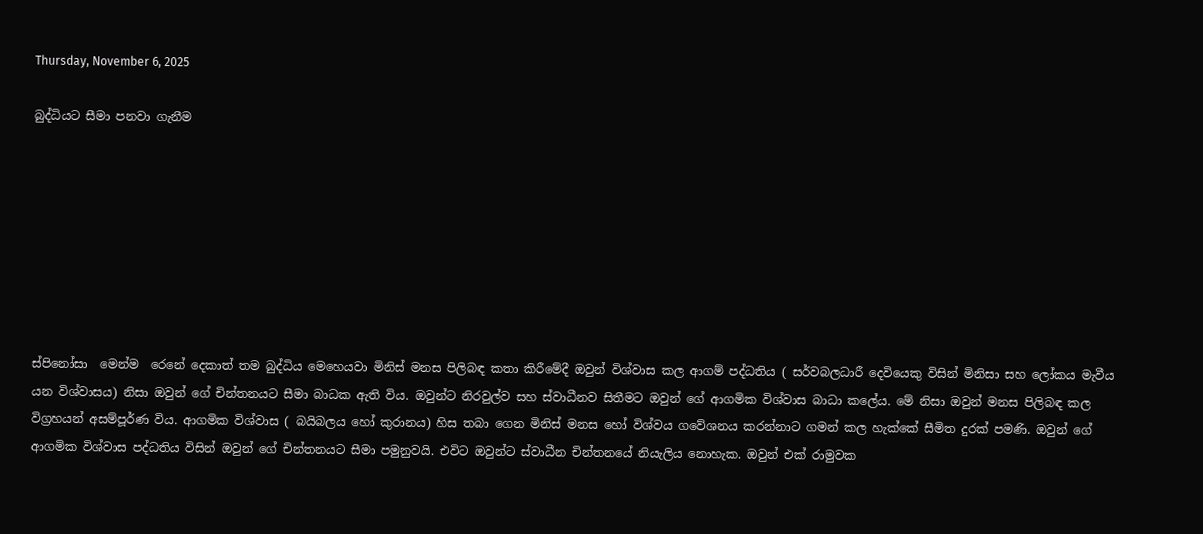Thursday, November 6, 2025

බුද්ධියට සීමා පනවා ගැනීම








ස්පිනෝසා  මෙන්ම  රෙනේ දෙකාත් තම බුද්ධිය මෙහෙයවා මිනිස් මනස පිලිබඳ කතා කිරීමේදී ඔවුන් විශ්වාස කල ආගම් පද්ධතිය ( සර්වබලධාරී දෙවියෙකු විසින් මිනිසා සහ ලෝකය මැවීය යන විශ්වාසය) නිසා ඔවුන් ගේ චින්තනයට සීමා බාධක ඇති විය. ඔවුන්ට නිරවුල්ව සහ ස්වාධීනව සිතීමට ඔවුන් ගේ ආගමික විශ්වාස බාධා කලේය. මේ නිසා ඔවුන් මනස පිලිබඳ කල  විග්‍රහයන් අසම්පූර්ණ විය. ආගමික විශ්වාස ( බයිබලය හෝ කුරානය) හිස තබා ගෙන මිනිස් මනස හෝ විශ්වය ගවේශනය කරන්නාට ගමන් කල හැක්කේ සීමිත දුරක් පමණි. ඔවුන් ගේ ආගමික විශ්වාස පද්ධතිය විසින් ඔවුන් ගේ චින්තනයට සීමා පමුනුවයි. එවිට ඔවුන්ට ස්වාධීන චින්තනයේ නියැලිය නොහැක. ඔවුන් එක් රාමුවක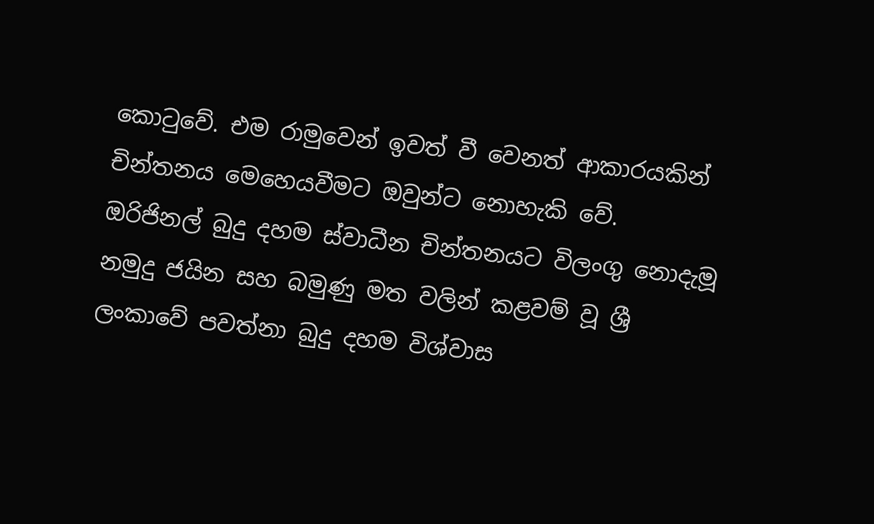කොටුවේ. එම රාමුවෙන් ඉවත් වී වෙනත් ආකාරයකින් චින්තනය මෙහෙයවීමට ඔවුන්ට නොහැකි වේ.  ඔරිජිනල් බුදු දහම ස්වාධීන චින්තනයට විලංගු නොදැමූ නමුදු ජයින සහ බමුණු මත වලින් කළවම් වූ ශ්‍රී ලංකාවේ පවත්නා බුදු දහම විශ්වාස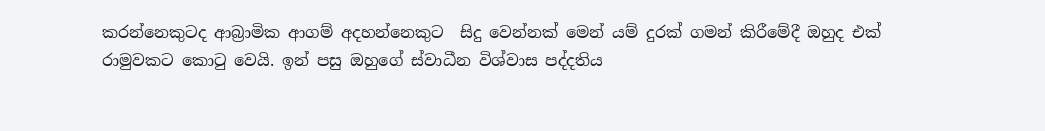කරන්නෙකුටද ආබ්‍රාමික ආගම් අදහන්නෙකුට  සිදු වෙන්නක් මෙන් යම් දුරක් ගමන් කිරීමේදී ඔහුද එක් රාමුවකට කොටු වෙයි. ඉන් පසු ඔහුගේ ස්වාධීන විශ්වාස පද්දතිය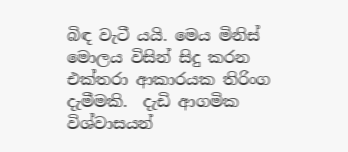බිඳ වැටී යයි. මෙය මිනිස් මොලය විසින් සිදු කරන එක්තරා ආකාරයක තිරිංග දැමීමකි.  දැඩි ආගමික විශ්වාසයන්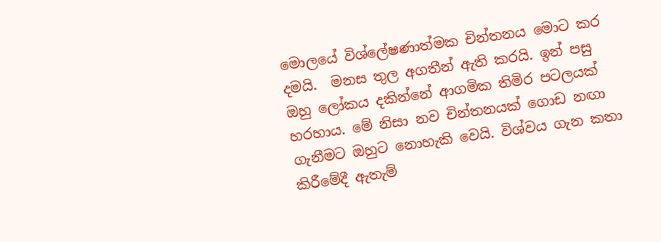මොලයේ විශ්ලේෂණාත්මක චින්තනය මොට කර දමයි.  මනස තුල අගතීන් ඇති කරයි. ඉන් පසු ඔහු ලෝකය දකින්නේ ආගමික තිමිර පටලයක් හරහාය. මේ නිසා නව චින්තනයක් ගොඩ නඟා ගැනීමට ඔහුට නොහැකි වෙයි. විශ්වය ගැන කතා කිරීමේදී ඇතැම්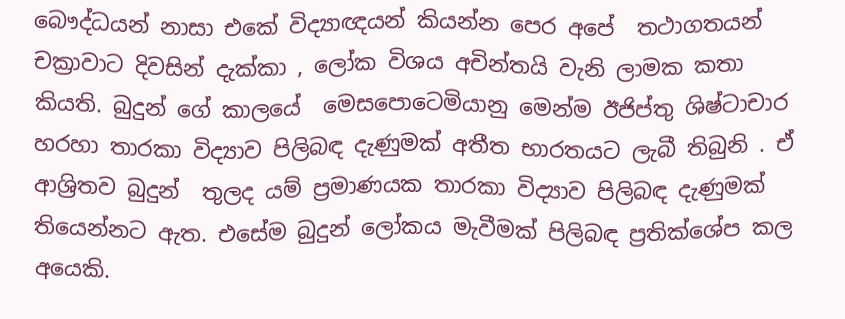බෞද්ධයන් නාසා එකේ විද්‍යාඥයන් කියන්න පෙර අපේ  තථාගතයන් චක්‍රාවාට දිවසින් දැක්කා , ලෝක විශය අචින්තයි වැනි ලාමක කතා කියති. බුදුන් ගේ කාලයේ  මෙසපොටෙමියානු මෙන්ම ඊජිප්තු ශිෂ්ටාචාර හරහා තාරකා විද්‍යාව පිලිබඳ දැණුමක් අතීත භාරතයට ලැබී තිබුනි . ඒ ආශ්‍රිතව බුදුන්  තුලද යම් ප්‍රමාණයක තාරකා විද්‍යාව පිලිබඳ දැණුමක් තියෙන්නට ඇත. එසේම බුදුන් ලෝකය මැවීමක් පිලිබඳ ප්‍රතික්ශේප කල අයෙකි.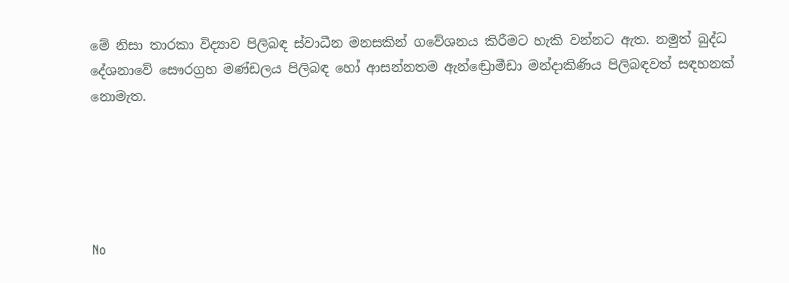මේ නිසා තාරකා විද්‍යාව පිලිබඳ ස්වාධීන මනසකින් ගවේශනය කිරීමට හැකි වන්නට ඇත. නමුත් බුද්ධ දේශනාවේ සෞරග්‍රහ මණ්ඩලය පිලිබඳ හෝ ආසන්නතම ඇන්ඬ්‍රොමීඩා මන්දාකිණිය පිලිබඳවත් සඳහනක් නොමැත.





No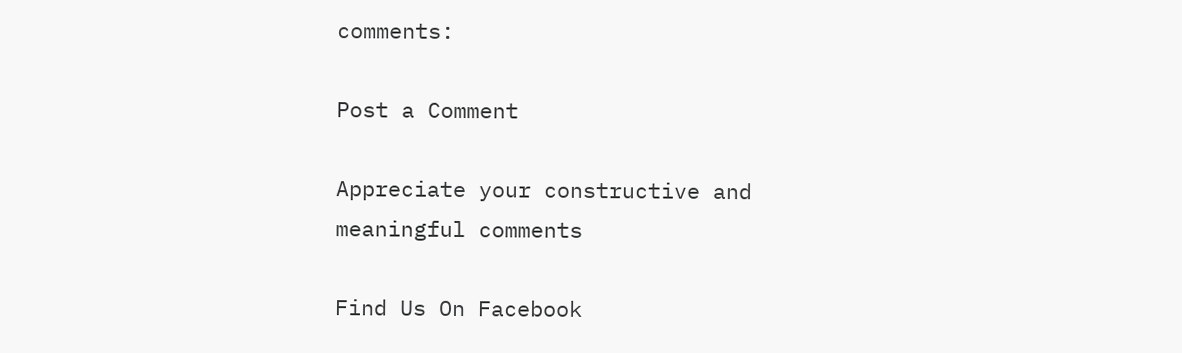comments:

Post a Comment

Appreciate your constructive and meaningful comments

Find Us On Facebook